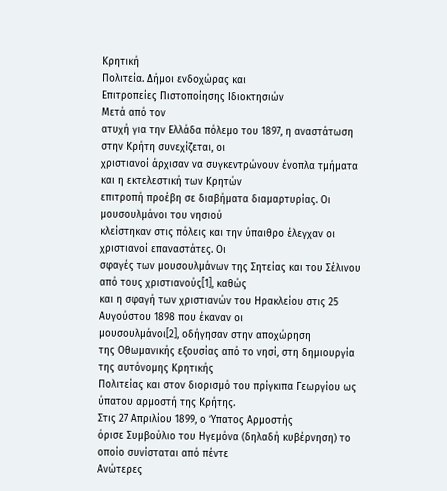Κρητική
Πολιτεία. Δήμοι ενδοχώρας και
Επιτροπείες Πιστοποίησης Ιδιοκτησιών
Μετά από τον
ατυχή για την Ελλάδα πόλεμο του 1897, η αναστάτωση στην Κρήτη συνεχίζεται, οι
χριστιανοί άρχισαν να συγκεντρώνουν ένοπλα τμήματα και η εκτελεστική των Κρητών
επιτροπή προέβη σε διαβήματα διαμαρτυρίας. Οι μουσουλμάνοι του νησιού
κλείστηκαν στις πόλεις και την ύπαιθρο έλεγχαν οι χριστιανοί επαναστάτες. Οι
σφαγές των μουσουλμάνων της Σητείας και του Σέλινου από τους χριστιανούς[1], καθώς
και η σφαγή των χριστιανών του Ηρακλείου στις 25 Αυγούστου 1898 που έκαναν οι
μουσουλμάνοι[2], οδήγησαν στην αποχώρηση
της Οθωμανικής εξουσίας από το νησί, στη δημιουργία της αυτόνομης Κρητικής
Πολιτείας και στον διορισμό του πρίγκιπα Γεωργίου ως ύπατου αρμοστή της Κρήτης.
Στις 27 Απριλίου 1899, ο Ύπατος Αρμοστής
όρισε Συμβούλιο του Ηγεμόνα (δηλαδή κυβέρνηση) το οποίο συνίσταται από πέντε
Ανώτερες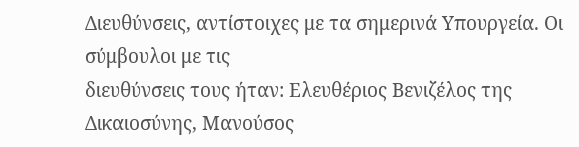Διευθύνσεις, αντίστοιχες με τα σημερινά Υπουργεία. Οι σύμβουλοι με τις
διευθύνσεις τους ήταν: Ελευθέριος Βενιζέλος της Δικαιοσύνης, Μανούσος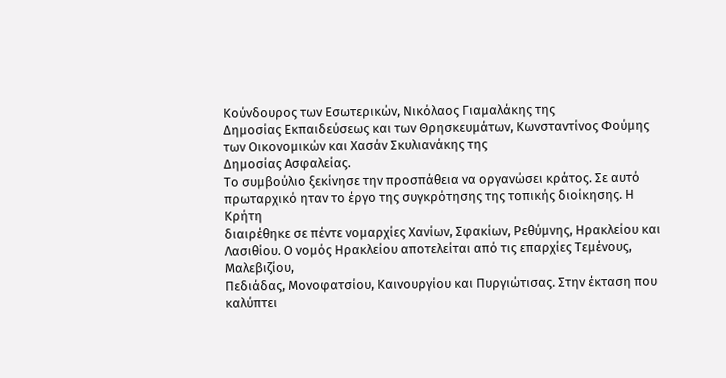Κούνδουρος των Εσωτερικών, Νικόλαος Γιαμαλάκης της
Δημοσίας Εκπαιδεύσεως και των Θρησκευμάτων, Κωνσταντίνος Φούμης των Οικονομικών και Χασάν Σκυλιανάκης της
Δημοσίας Ασφαλείας.
Το συμβούλιο ξεκίνησε την προσπάθεια να οργανώσει κράτος. Σε αυτό
πρωταρχικό ηταν το έργο της συγκρότησης της τοπικής διοίκησης. Η Κρήτη
διαιρέθηκε σε πέντε νομαρχίες Χανίων, Σφακίων, Ρεθύμνης, Ηρακλείου και
Λασιθίου. Ο νομός Ηρακλείου αποτελείται από τις επαρχίες Τεμένους, Μαλεβιζίου,
Πεδιάδας, Μονοφατσίου, Καινουργίου και Πυργιώτισας. Στην έκταση που καλύπτει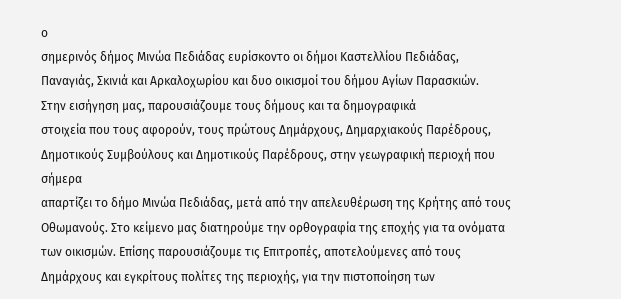ο
σημερινός δήμος Μινώα Πεδιάδας ευρίσκοντο οι δήμοι Καστελλίου Πεδιάδας,
Παναγιάς, Σκινιά και Αρκαλοχωρίου και δυο οικισμοί του δήμου Αγίων Παρασκιών.
Στην εισήγηση μας, παρουσιάζουμε τους δήμους και τα δημογραφικά
στοιχεία που τους αφορούν, τους πρώτους Δημάρχους, Δημαρχιακούς Παρέδρους,
Δημοτικούς Συμβούλους και Δημοτικούς Παρέδρους, στην γεωγραφική περιοχή που σήμερα
απαρτίζει το δήμο Μινώα Πεδιάδας, μετά από την απελευθέρωση της Κρήτης από τους
Οθωμανούς. Στο κείμενο μας διατηρούμε την ορθογραφία της εποχής για τα ονόματα
των οικισμών. Επίσης παρουσιάζουμε τις Επιτροπές, αποτελούμενες από τους
Δημάρχους και εγκρίτους πολίτες της περιοχής, για την πιστοποίηση των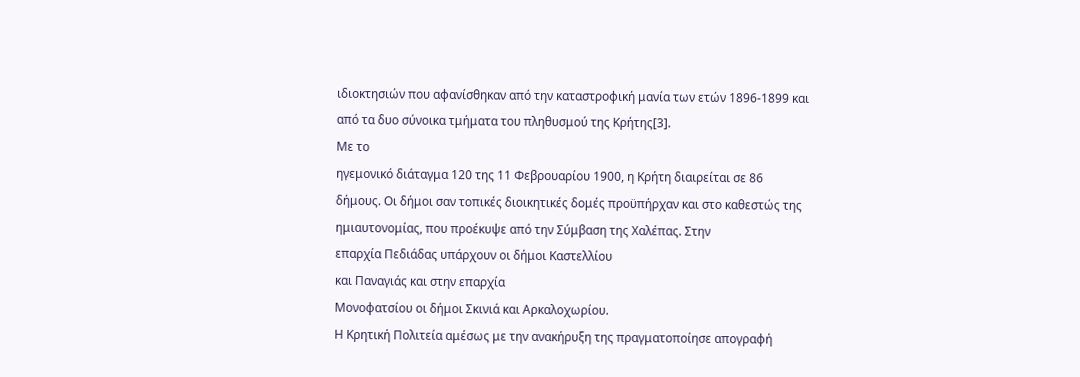ιδιοκτησιών που αφανίσθηκαν από την καταστροφική μανία των ετών 1896-1899 και
από τα δυο σύνοικα τμήματα του πληθυσμού της Κρήτης[3].
Με το
ηγεμονικό διάταγμα 120 της 11 Φεβρουαρίου 1900, η Κρήτη διαιρείται σε 86
δήμους. Οι δήμοι σαν τοπικές διοικητικές δομές προϋπήρχαν και στο καθεστώς της
ημιαυτονομίας, που προέκυψε από την Σύμβαση της Χαλέπας. Στην
επαρχία Πεδιάδας υπάρχουν οι δήμοι Καστελλίου
και Παναγιάς και στην επαρχία
Μονοφατσίου οι δήμοι Σκινιά και Αρκαλοχωρίου.
Η Κρητική Πολιτεία αμέσως με την ανακήρυξη της πραγματοποίησε απογραφή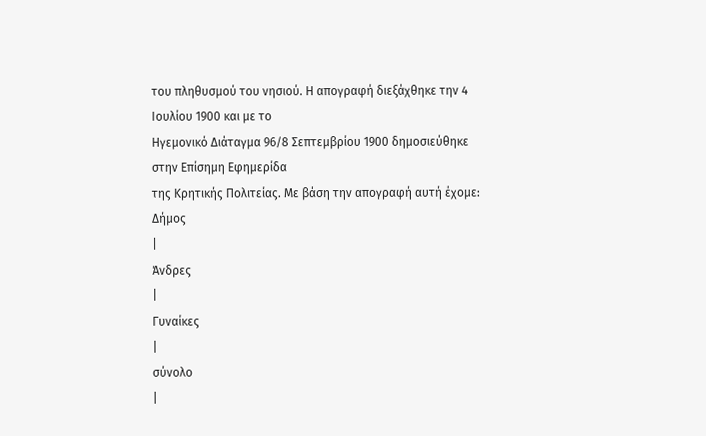του πληθυσμού του νησιού. Η απογραφή διεξάχθηκε την 4 Ιουλίου 1900 και με το
Ηγεμονικό Διάταγμα 96/8 Σεπτεμβρίου 1900 δημοσιεύθηκε στην Επίσημη Εφημερίδα
της Κρητικής Πολιτείας. Με βάση την απογραφή αυτή έχομε:
Δήμος
|
Άνδρες
|
Γυναίκες
|
σύνολο
|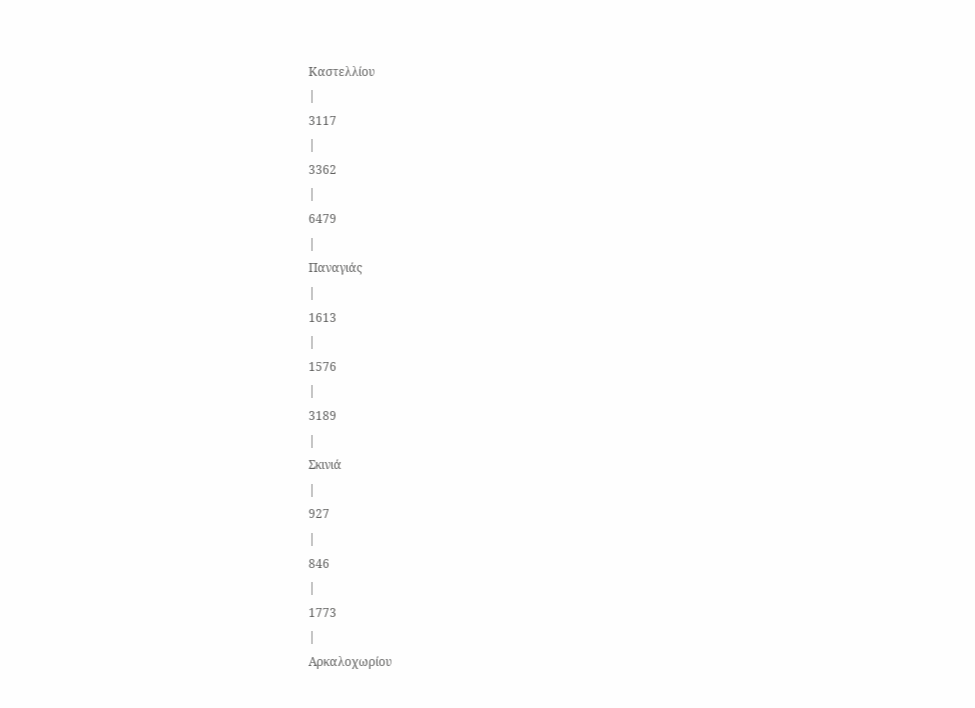Καστελλίου
|
3117
|
3362
|
6479
|
Παναγιάς
|
1613
|
1576
|
3189
|
Σκινιά
|
927
|
846
|
1773
|
Αρκαλοχωρίου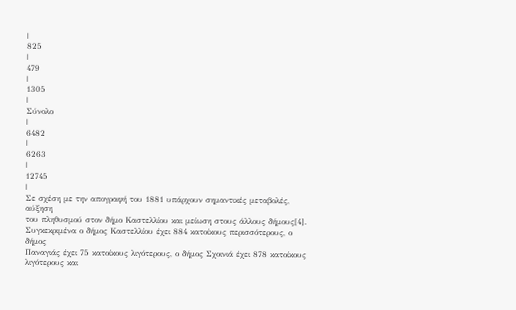|
825
|
479
|
1305
|
Σύνολο
|
6482
|
6263
|
12745
|
Σε σχέση με την απογραφή του 1881 υπάρχουν σημαντικές μεταβολές, αύξηση
του πληθυσμού στον δήμο Καστελλίου και μείωση στους άλλους δήμους[4].
Συγκεκριμένα ο δήμος Καστελλίου έχει 884 κατοίκους περισσότερους, ο δήμος
Παναγιάς έχει 75 κατοίκους λιγότερους, ο δήμος Σχοινιά έχει 878 κατοίκους
λιγότερους και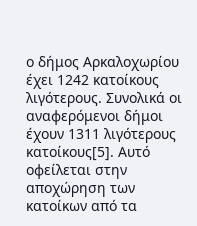ο δήμος Αρκαλοχωρίου έχει 1242 κατοίκους λιγότερους. Συνολικά οι
αναφερόμενοι δήμοι έχουν 1311 λιγότερους κατοίκους[5]. Αυτό
οφείλεται στην αποχώρηση των κατοίκων από τα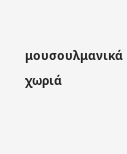μουσουλμανικά χωριά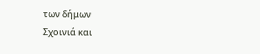των δήμων
Σχοινιά και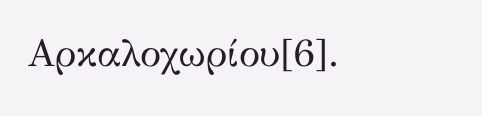Αρκαλοχωρίου[6].